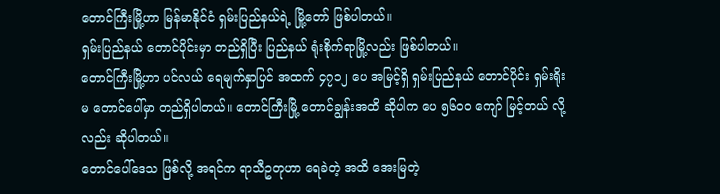တောင်ကြီးမြို့ဟာ မြန်မာနိုင်ငံ ရှမ်းပြည်နယ်ရဲ့ မြို့တော် ဖြစ်ပါတယ်။
ရှမ်းပြည်နယ် တောင်ပိုင်းမှာ တည်ရှိပြီး ပြည်နယ် ရုံးစိုက်ရာမြို့လည်း ဖြစ်ပါတယ်။
တောင်ကြီးမြို့ဟာ ပင်လယ် ရေမျက်နှာပြင် အထက် ၄၇၁၂ ပေ အမြင့်ရှိ ရှမ်းပြည်နယ် တောင်ပိုင်း ရှမ်းရိုးမ တောင်ပေါ်မှာ တည်ရှိပါတယ်။ တောင်ကြီးမြို့ တောင်ချွန်းအထိ ဆိုပါက ပေ ၅၆၀၀ ကျော် မြင့်တယ် လို့လည်း ဆိုပါတယ်။
တောင်ပေါ်ဒေသ ဖြစ်လို့ အရင်က ရာသီဥတုဟာ ရေခဲတဲ့ အထိ အေးမြတဲ့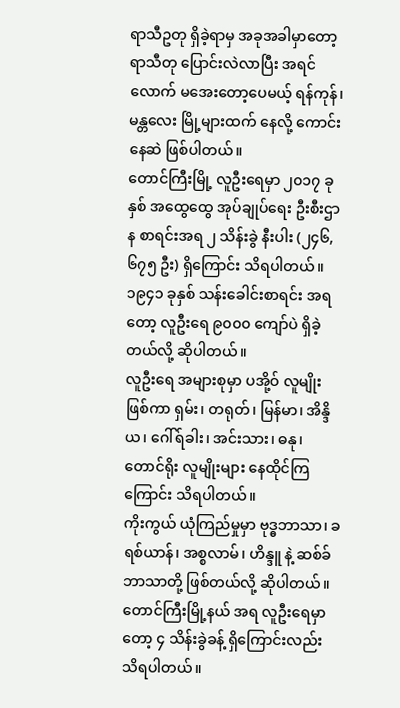ရာသီဥတု ရှိခဲ့ရာမှ အခုအခါမှာတော့ ရာသီတု ပြောင်းလဲလာပြီး အရင်လောက် မအေးတော့ပေမယ့် ရန်ကုန်၊ မန္တလေး မြို့များထက် နေလို့ ကောင်းနေဆဲ ဖြစ်ပါတယ်။
တောင်ကြီးမြို့ လူဦးရေမှာ ၂၀၁၇ ခုနှစ် အထွေထွေ အုပ်ချုပ်ရေး ဦးစီးဌာန စာရင်းအရ ၂ သိန်းခွဲ နီးပါး (၂၄၆,၆၇၅ ဦး) ရှိကြောင်း သိရပါတယ်။
၁၉၄၁ ခုနှစ် သန်းခေါင်းစာရင်း အရတော့ လူဦးရေ ၉၀၀၀ ကျော်ပဲ ရှိခဲ့တယ်လို့ ဆိုပါတယ်။
လူဦးရေ အများစုမှာ ပအို့ဝ် လူမျိုး ဖြစ်ကာ ရှမ်း၊ တရုတ်၊ မြန်မာ၊ အိန္ဒိယ၊ ဂေါ်ရ်ခါး၊ အင်းသား၊ ဓနု၊ တောင်ရိုး လူမျိုးများ နေထိုင်ကြကြောင်း သိရပါတယ်။
ကိုးကွယ် ယုံကြည်မှုမှာ ဗုဒ္ဓဘာသာ၊ ခရစ်ယာန်၊ အစ္စလာမ်၊ ဟိန္ဒူ နဲ့ ဆစ်ခ် ဘာသာတို့ ဖြစ်တယ်လို့ ဆိုပါတယ်။
တောင်ကြီးမြို့နယ် အရ လူဦးရေမှာတော့ ၄ သိန်းခွဲခန့် ရှိကြောင်းလည်း သိရပါတယ်။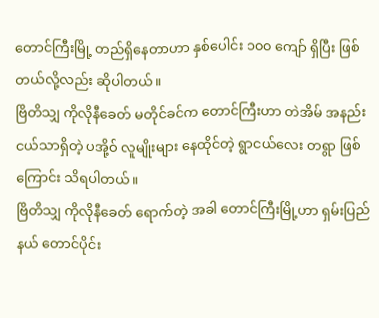တောင်ကြီးမြို့ တည်ရှိနေတာဟာ နှစ်ပေါင်း ၁၀၀ ကျော် ရှိပြီး ဖြစ်တယ်လို့လည်း ဆိုပါတယ်။
ဗြိတိသျှ ကိုလိုနီခေတ် မတိုင်ခင်က တောင်ကြီးဟာ တဲအိမ် အနည်းငယ်သာရှိတဲ့ ပအို့ဝ် လူမျိုးများ နေထိုင်တဲ့ ရွာငယ်လေး တရွာ ဖြစ်ကြောင်း သိရပါတယ်။
ဗြိတိသျှ ကိုလိုနီခေတ် ရောက်တဲ့ အခါ တောင်ကြီးမြို့ဟာ ရှမ်းပြည်နယ် တောင်ပိုင်း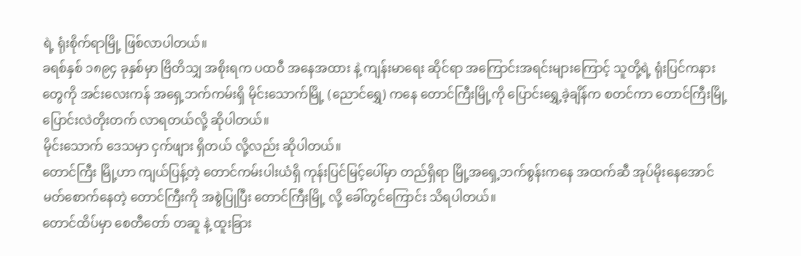ရဲ့ ရုံးစိုက်ရာမြို့ ဖြစ်လာပါတယ်။
ခရစ်နှစ် ၁၈၉၄ ခုနှစ်မှာ ဗြိတိသျှ အစိုးရက ပထဝီ အနေအထား နဲ့ ကျန်းမာရေး ဆိုင်ရာ အကြောင်းအရင်းများကြောင့် သူတို့ရဲ့ ရုံးပြင်ကနားတွေကို အင်းလေးကန် အရှေ့ဘက်ကမ်းရှိ မိုင်းသောက်မြို့ (ညောင်ရွှေ) ကနေ တောင်ကြီးမြို့ကို ပြောင်းရွှေ့ခဲ့ချိန်က စတင်ကာ တောင်ကြီးမြို့ ပြောင်းလဲတိုးတက် လာရတယ်လို့ ဆိုပါတယ်။
မိုင်းသောက် ဒေသမှာ ငှက်ဖျား ရှိတယ် လို့လည်း ဆိုပါတယ်။
တောင်ကြီး မြို့ဟာ ကျယ်ပြန့်တဲ့ တောင်ကမ်းပါးယံရှိ ကုန်းပြင်မြင့်ပေါ်မှာ တည်ရှိရာ မြို့အရှေ့ဘက်စွန်းကနေ အထက်ဆီ အုပ်မိုးနေအောင် မတ်စောက်နေတဲ့ တောင်ကြီးကို အစွဲပြုပြီး တောင်ကြီးမြို့ လို့ ခေါ်တွင်ကြောင်း သိရပါတယ်။
တောင်ထိပ်မှာ စေတီတော် တဆူ နဲ့ ထူးခြား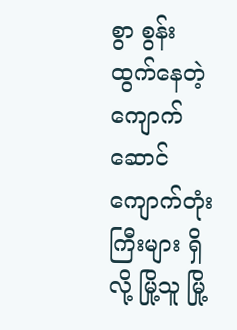စွာ စွန်းထွက်နေတဲ့ ကျောက်ဆောင် ကျောက်တုံးကြီးများ ရှိလို့ မြို့သူ မြို့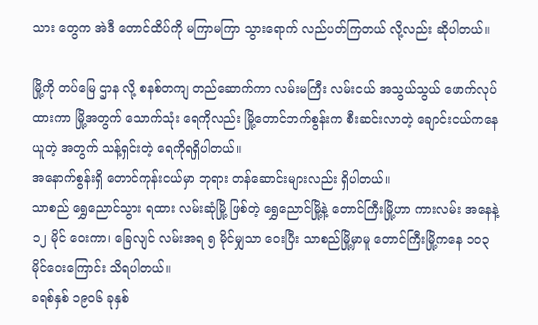သား တွေက အဲဒီ တောင်ထိပ်ကို မကြာမကြာ သွားရောက် လည်ပတ်ကြတယ် လို့လည်း ဆိုပါတယ်။

မြို့ကို တပ်မြေ ဌာန လို့ စနစ်တကျ တည်ဆောက်ကာ လမ်းမကြီး လမ်းငယ် အသွယ်သွယ် ဖောက်လုပ်ထားကာ မြို့အတွက် သောက်သုံး ရေကိုလည်း မြို့တောင်ဘက်စွန်းက စီးဆင်းလာတဲ့ ချောင်းငယ်ကနေ ယူတဲ့ အတွက် သန့်ရှင်းတဲ့ ရေကိုရရှိပါတယ်။
အနောက်စွန်းရှိ တောင်ကုန်းငယ်မှာ ဘုရား တန်ဆောင်းများလည်း ရှိပါတယ်။
သာစည် ရွှေညောင်သွား ရထား လမ်းဆုံမြို့ ဖြစ်တဲ့ ရွှေညောင်မြို့နဲ့ တောင်ကြီးမြို့ဟာ ကားလမ်း အနေနဲ့ ၁၂ မိုင် ဝေးကာ၊ ခြေလျင် လမ်းအရ ၅ မိုင်မျှသာ ဝေးပြီး သာစည်မြို့မှာမူ တောင်ကြီးမြို့ကနေ ၁၀၃ မိုင်ဝေးကြောင်း သိရပါတယ်။
ခရစ်နှစ် ၁၉၀၆ ခုနှစ်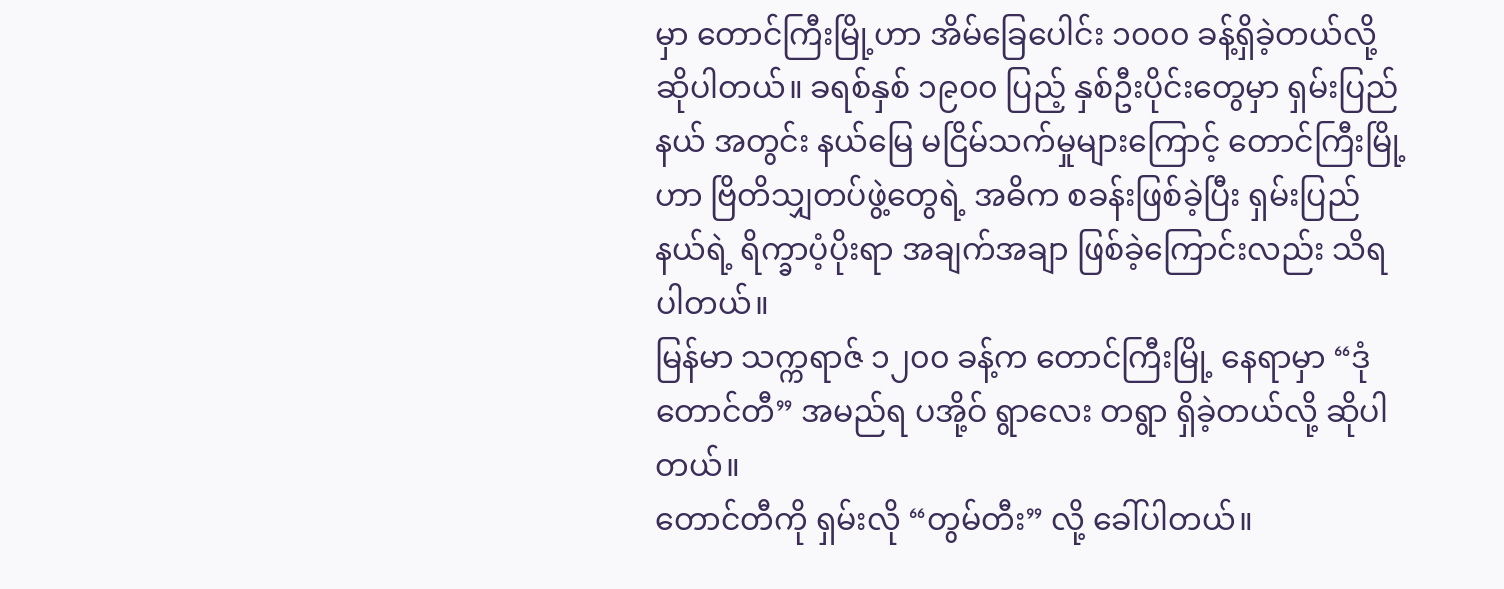မှာ တောင်ကြီးမြို့ဟာ အိမ်ခြေပေါင်း ၁၀၀၀ ခန့်ရှိခဲ့တယ်လို့ ဆိုပါတယ်။ ခရစ်နှစ် ၁၉၀၀ ပြည့် နှစ်ဦးပိုင်းတွေမှာ ရှမ်းပြည်နယ် အတွင်း နယ်မြေ မငြိမ်သက်မှုများကြောင့် တောင်ကြီးမြို့ဟာ ဗြိတိသျှတပ်ဖွဲ့တွေရဲ့ အဓိက စခန်းဖြစ်ခဲ့ပြီး ရှမ်းပြည်နယ်ရဲ့ ရိက္ခာပံ့ပိုးရာ အချက်အချာ ဖြစ်ခဲ့ကြောင်းလည်း သိရပါတယ်။
မြန်မာ သက္ကရာဇ် ၁၂၀၀ ခန့်က တောင်ကြီးမြို့ နေရာမှာ “ဒုံတောင်တီ” အမည်ရ ပအို့ဝ် ရွာလေး တရွာ ရှိခဲ့တယ်လို့ ဆိုပါတယ်။
တောင်တီကို ရှမ်းလို “တွမ်တီး” လို့ ခေါ်ပါတယ်။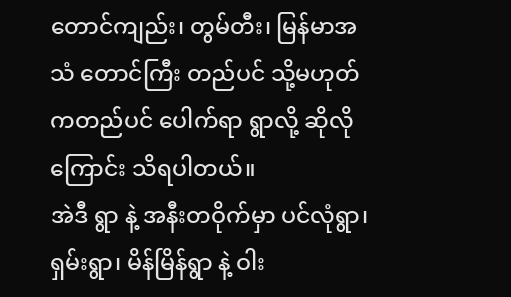တောင်ကျည်း၊ တွမ်တီး၊ မြန်မာအသံ တောင်ကြီး တည်ပင် သို့မဟုတ် ကတည်ပင် ပေါက်ရာ ရွာလို့ ဆိုလိုကြောင်း သိရပါတယ်။
အဲဒီ ရွာ နဲ့ အနီးတဝိုက်မှာ ပင်လုံရွာ၊ ရှမ်းရွာ၊ မိန်မြိန်ရွာ နဲ့ ဝါး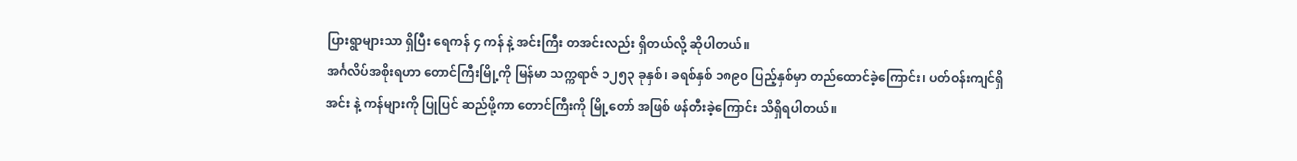ပြားရွာများသာ ရှိပြီး ရေကန် ၄ ကန် နဲ့ အင်းကြီး တအင်းလည်း ရှိတယ်လို့ ဆိုပါတယ်။
အင်္ဂလိပ်အစိုးရဟာ တောင်ကြီးမြို့ကို မြန်မာ သက္ကရာဇ် ၁၂၅၃ ခုနှစ်၊ ခရစ်နှစ် ၁၈၉၀ ပြည့်နှစ်မှာ တည်ထောင်ခဲ့ကြောင်း၊ ပတ်ဝန်းကျင်ရှိ အင်း နဲ့ ကန်များကို ပြုပြင် ဆည်ဖို့ကာ တောင်ကြီးကို မြို့တော် အဖြစ် ဖန်တီးခဲ့ကြောင်း သိရှိရပါတယ်။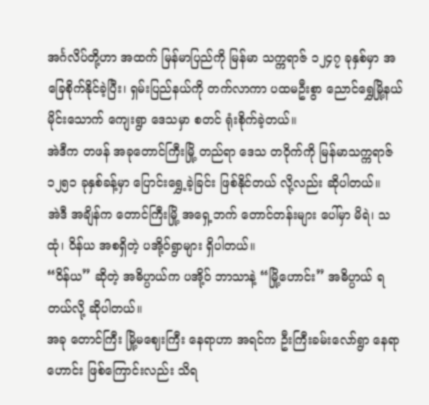အင်္ဂလိပ်တို့ဟာ အထက် မြန်မာပြည်ကို မြန်မာ သက္ကရာဇ် ၁၂၄၇ ခုနှစ်မှာ အခြေစိုက်နိုင်ခဲ့ပြီး၊ ရှမ်းပြည်နယ်ကို တက်လာကာ ပထမဦးစွာ ညောင်ရွှေမြို့နယ် မိုင်းသောက် ကျေးရွာ ဒေသမှာ စတင် ရုံးစိုက်ခဲ့တယ်။
အဲဒီက တဖန် အခုတောင်ကြီးမြို့ တည်ရာ ဒေသ တဝိုက်ကို မြန်မာသက္ကရာဇ် ၁၂၅၁ ခုနှစ်ခန့်မှာ ပြောင်းရွှေ့ခဲ့ခြင်း ဖြစ်နိုင်တယ် လို့လည်း ဆိုပါတယ်။
အဲဒီ အချိန်က တောင်ကြီးမြို့ အရှေ့ဘက် တောင်တန်းများ ပေါ်မှာ မိရဲ၊ သထုံ၊ ဝိန်ယ အစရှိတဲ့ ပအို့ဝ်ရွာများ ရှိပါတယ်။
“ဝိန်ယ” ဆိုတဲ့ အဓိပ္ပာယ်က ပအို့ဝ် ဘာသာနဲ့ “မြို့ဟောင်း” အဓိပ္ပာယ် ရတယ်လို့ ဆိုပါတယ်။
အခု တောင်ကြီး မြို့မဈေးကြီး နေရာဟာ အရင်က ဦးကြီးခမ်းလော်ရွာ နေရာဟောင်း ဖြစ်ကြောင်းလည်း သိရ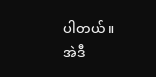ပါတယ်။
အဲဒီ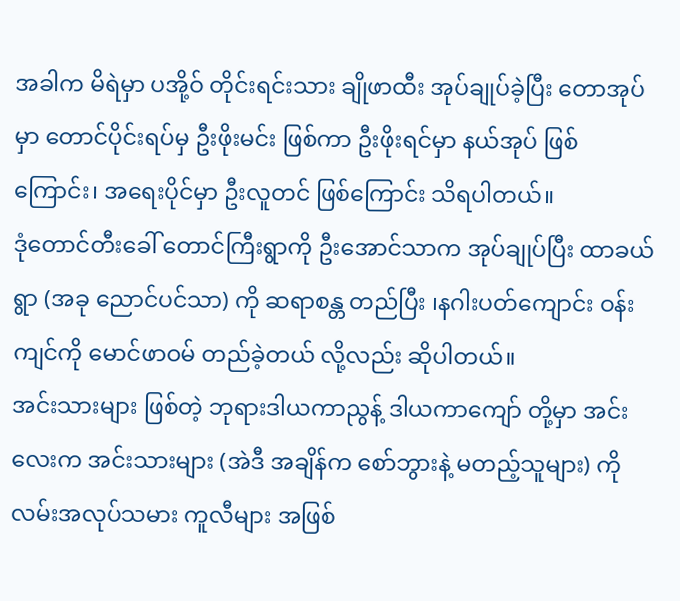အခါက မိရဲမှာ ပအို့ဝ် တိုင်းရင်းသား ချိုဖာထီး အုပ်ချုပ်ခဲ့ပြီး တောအုပ်မှာ တောင်ပိုင်းရပ်မှ ဦးဖိုးမင်း ဖြစ်ကာ ဦးဖိုးရင်မှာ နယ်အုပ် ဖြစ်ကြောင်း၊ အရေးပိုင်မှာ ဦးလူတင် ဖြစ်ကြောင်း သိရပါတယ်။
ဒုံတောင်တီးခေါ် တောင်ကြီးရွာကို ဦးအောင်သာက အုပ်ချုပ်ပြီး ထာခယ်ရွာ (အခု ညောင်ပင်သာ) ကို ဆရာစန္တ တည်ပြီး ၊နဂါးပတ်ကျောင်း ဝန်းကျင်ကို မောင်ဖာဝမ် တည်ခဲ့တယ် လို့လည်း ဆိုပါတယ်။
အင်းသားများ ဖြစ်တဲ့ ဘုရားဒါယကာညွန့် ဒါယကာကျော် တို့မှာ အင်းလေးက အင်းသားများ (အဲဒီ အချိန်က စော်ဘွားနဲ့ မတည့်သူများ) ကို လမ်းအလုပ်သမား ကူလီများ အဖြစ်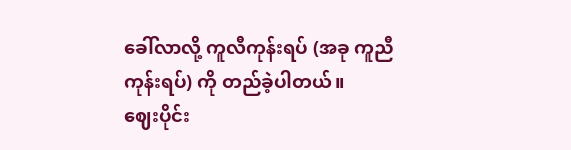ခေါ်လာလို့ ကူလီကုန်းရပ် (အခု ကူညီကုန်းရပ်) ကို တည်ခဲ့ပါတယ်။
ဈေးပိုင်း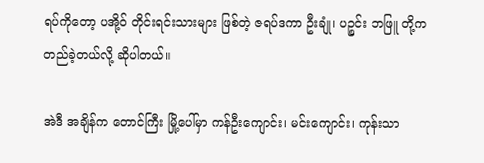ရပ်ကိုတော့ ပအို့ဝ် တိုင်းရင်းသားများ ဖြစ်တဲ့ ဇရပ်ဒကာ ဦးချုံ၊ ပဉ္စင်း ဘဖြူ တို့က တည်ခဲ့တယ်လို့ ဆိုပါတယ်။

အဲဒီ အချိန်က တောင်ကြီး မြို့ပေါ်မှာ ကန်ဦးကျောင်း၊ မင်းကျောင်း၊ ကုန်းသာ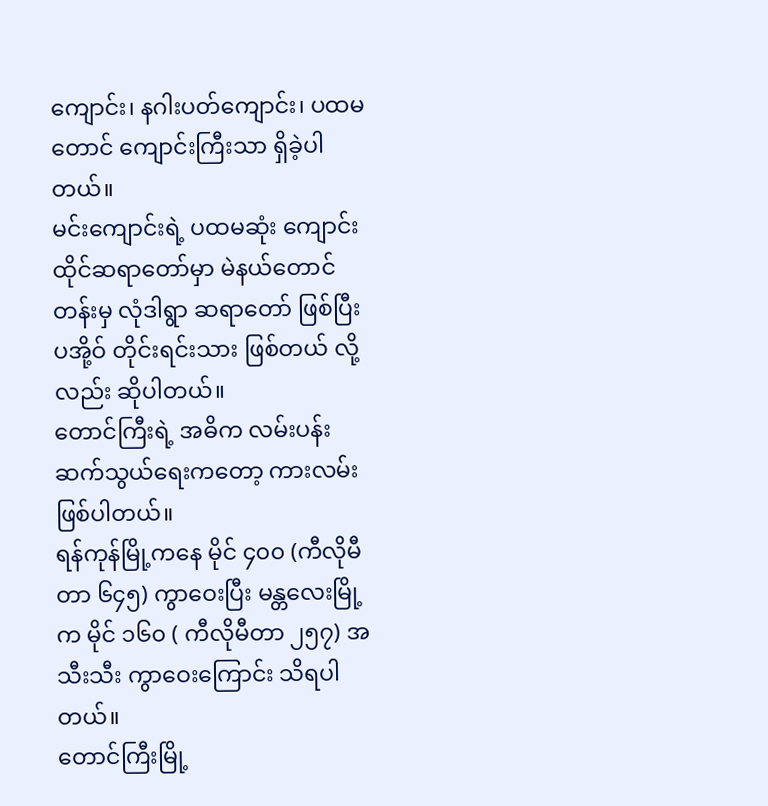ကျောင်း၊ နဂါးပတ်ကျောင်း၊ ပထမတောင် ကျောင်းကြီးသာ ရှိခဲ့ပါတယ်။
မင်းကျောင်းရဲ့ ပထမဆုံး ကျောင်းထိုင်ဆရာတော်မှာ မဲနယ်တောင်တန်းမှ လုံဒါရွာ ဆရာတော် ဖြစ်ပြီး ပအို့ဝ် တိုင်းရင်းသား ဖြစ်တယ် လို့လည်း ဆိုပါတယ်။
တောင်ကြီးရဲ့ အဓိက လမ်းပန်း ဆက်သွယ်ရေးကတော့ ကားလမ်း ဖြစ်ပါတယ်။
ရန်ကုန်မြို့ကနေ မိုင် ၄၀၀ (ကီလိုမီတာ ၆၄၅) ကွာဝေးပြီး မန္တလေးမြို့က မိုင် ၁၆၀ ( ကီလိုမီတာ ၂၅၇) အသီးသီး ကွာဝေးကြောင်း သိရပါတယ်။
တောင်ကြီးမြို့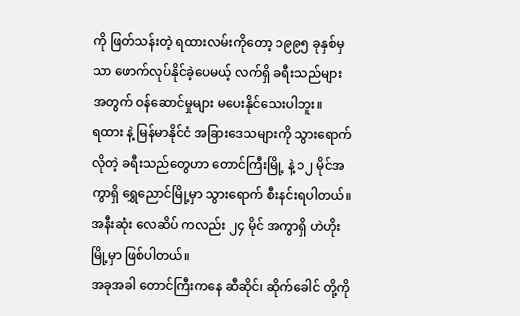ကို ဖြတ်သန်းတဲ့ ရထားလမ်းကိုတော့ ၁၉၉၅ ခုနှစ်မှသာ ဖောက်လုပ်နိုင်ခဲ့ပေမယ့် လက်ရှိ ခရီးသည်များ အတွက် ဝန်ဆောင်မှုများ မပေးနိုင်သေးပါဘူး။
ရထား နဲ့ မြန်မာနိုင်ငံ အခြားဒေသများကို သွားရောက်လိုတဲ့ ခရီးသည်တွေဟာ တောင်ကြီးမြို့ နဲ့ ၁၂ မိုင်အကွာရှိ ရွှေညောင်မြို့မှာ သွားရောက် စီးနင်းရပါတယ်။
အနီးဆုံး လေဆိပ် ကလည်း ၂၄ မိုင် အကွာရှိ ဟဲဟိုးမြို့မှာ ဖြစ်ပါတယ်။
အခုအခါ တောင်ကြီးကနေ ဆီဆိုင်၊ ဆိုက်ခေါင် တို့ကို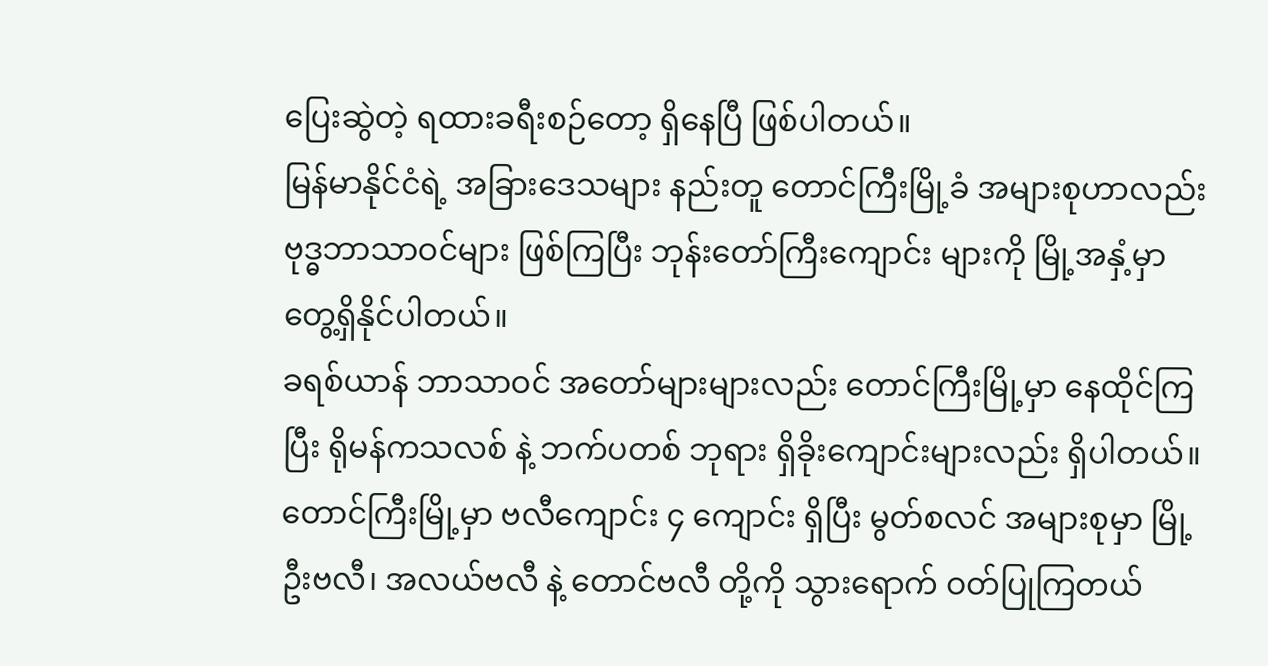ပြေးဆွဲတဲ့ ရထားခရီးစဉ်တော့ ရှိနေပြီ ဖြစ်ပါတယ်။
မြန်မာနိုင်ငံရဲ့ အခြားဒေသများ နည်းတူ တောင်ကြီးမြို့ခံ အများစုဟာလည်း ဗုဒ္ဓဘာသာဝင်များ ဖြစ်ကြပြီး ဘုန်းတော်ကြီးကျောင်း များကို မြို့အနှံ့မှာ တွေ့ရှိနိုင်ပါတယ်။
ခရစ်ယာန် ဘာသာဝင် အတော်များများလည်း တောင်ကြီးမြို့မှာ နေထိုင်ကြပြီး ရိုမန်ကသလစ် နဲ့ ဘက်ပတစ် ဘုရား ရှိခိုးကျောင်းများလည်း ရှိပါတယ်။
တောင်ကြီးမြို့မှာ ဗလီကျောင်း ၄ ကျောင်း ရှိပြီး မွတ်စလင် အများစုမှာ မြို့ဦးဗလီ၊ အလယ်ဗလီ နဲ့ တောင်ဗလီ တို့ကို သွားရောက် ဝတ်ပြုကြတယ်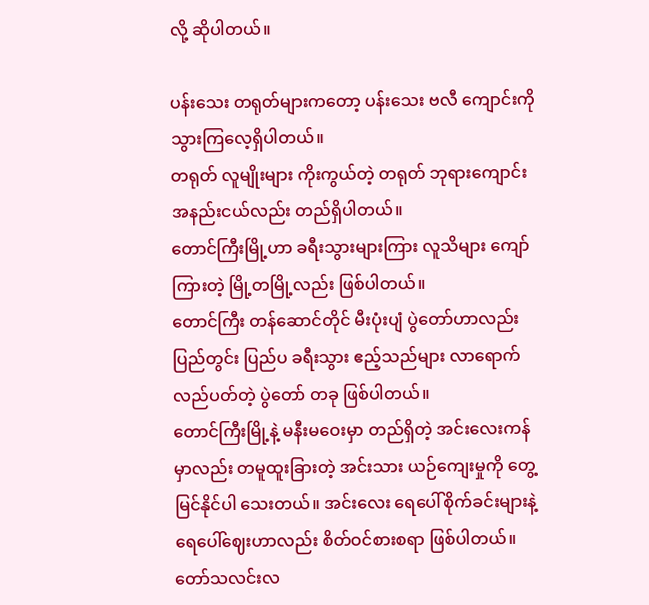လို့ ဆိုပါတယ်။

ပန်းသေး တရုတ်များကတော့ ပန်းသေး ဗလီ ကျောင်းကို သွားကြလေ့ရှိပါတယ်။
တရုတ် လူမျိုးများ ကိုးကွယ်တဲ့ တရုတ် ဘုရားကျောင်း အနည်းငယ်လည်း တည်ရှိပါတယ်။
တောင်ကြီးမြို့ဟာ ခရီးသွားများကြား လူသိများ ကျော်ကြားတဲ့ မြို့တမြို့လည်း ဖြစ်ပါတယ်။
တောင်ကြီး တန်ဆောင်တိုင် မီးပုံးပျံ ပွဲတော်ဟာလည်း ပြည်တွင်း ပြည်ပ ခရီးသွား ဧည့်သည်များ လာရောက် လည်ပတ်တဲ့ ပွဲတော် တခု ဖြစ်ပါတယ်။
တောင်ကြီးမြို့နဲ့ မနီးမဝေးမှာ တည်ရှိတဲ့ အင်းလေးကန်မှာလည်း တမူထူးခြားတဲ့ အင်းသား ယဉ်ကျေးမှုကို တွေ့မြင်နိုင်ပါ သေးတယ်။ အင်းလေး ရေပေါ်စိုက်ခင်းများနဲ့ ရေပေါ်ဈေးဟာလည်း စိတ်ဝင်စားစရာ ဖြစ်ပါတယ်။
တော်သလင်းလ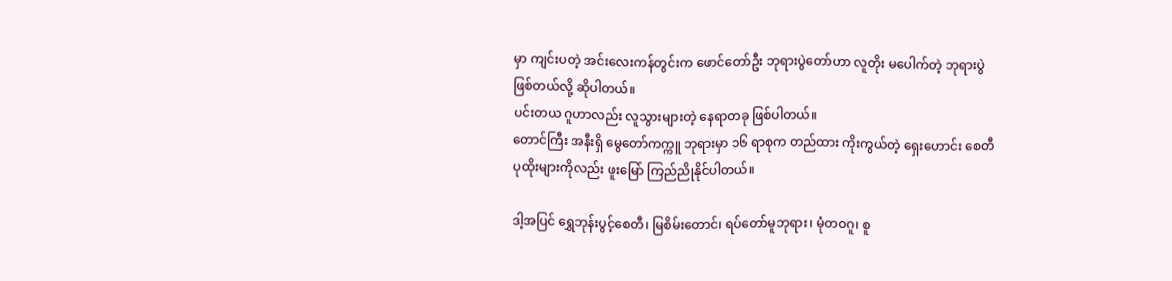မှာ ကျင်းပတဲ့ အင်းလေးကန်တွင်းက ဖောင်တော်ဦး ဘုရားပွဲတော်ဟာ လူတိုး မပေါက်တဲ့ ဘုရားပွဲ ဖြစ်တယ်လို့ ဆိုပါတယ်။
ပင်းတယ ဂူဟာလည်း လူသွားများတဲ့ နေရာတခု ဖြစ်ပါတယ်။
တောင်ကြီး အနီးရှိ မွေတော်ကက္ကူ ဘုရားမှာ ၁၆ ရာစုက တည်ထား ကိုးကွယ်တဲ့ ရှေးဟောင်း စေတီ ပုထိုးများကိုလည်း ဖူးမြော် ကြည်ညိုနိုင်ပါတယ်။

ဒါ့အပြင် ရွှေဘုန်းပွင့်စေတီ၊ မြစိမ်းတောင်၊ ရပ်တော်မူဘုရား၊ မုံတဝဂူ၊ စူ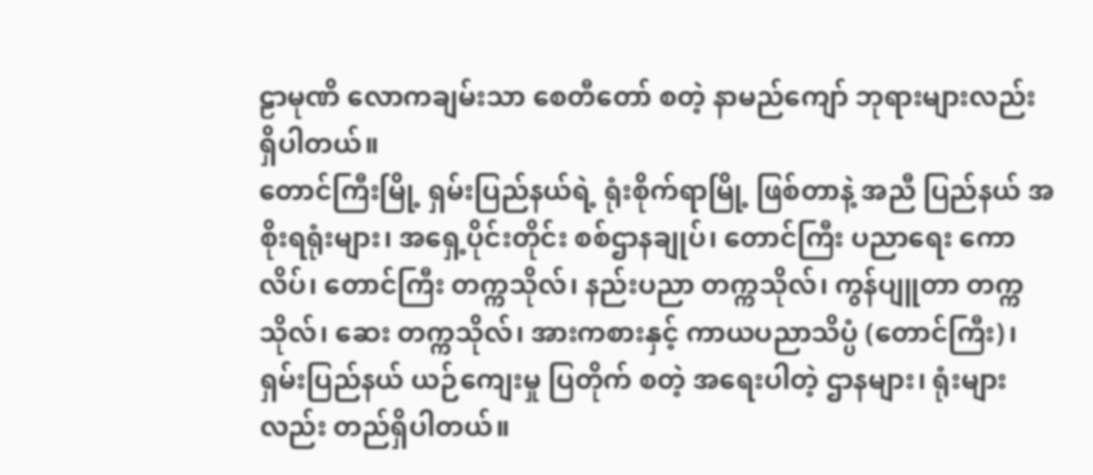ဠာမုဏိ လောကချမ်းသာ စေတီတော် စတဲ့ နာမည်ကျော် ဘုရားများလည်း ရှိပါတယ်။
တောင်ကြီးမြို့ ရှမ်းပြည်နယ်ရဲ့ ရုံးစိုက်ရာမြို့ ဖြစ်တာနဲ့ အညီ ပြည်နယ် အစိုးရရုံးများ၊ အရှေ့ပိုင်းတိုင်း စစ်ဌာနချုပ်၊ တောင်ကြီး ပညာရေး ကောလိပ်၊ တောင်ကြီး တက္ကသိုလ်၊ နည်းပညာ တက္ကသိုလ်၊ ကွန်ပျူတာ တက္ကသိုလ်၊ ဆေး တက္ကသိုလ်၊ အားကစားနှင့် ကာယပညာသိပ္ပံ (တောင်ကြီး)၊ ရှမ်းပြည်နယ် ယဉ်ကျေးမှု ပြတိုက် စတဲ့ အရေးပါတဲ့ ဌာနများ၊ ရုံးများလည်း တည်ရှိပါတယ်။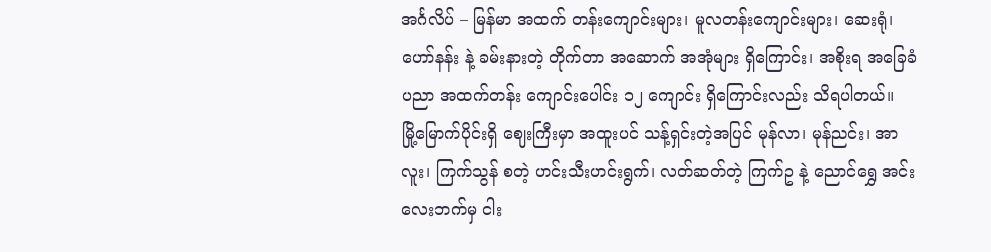အင်္ဂလိပ် – မြန်မာ အထက် တန်းကျောင်းများ၊ မူလတန်းကျောင်းများ၊ ဆေးရုံ၊ ဟော်နန်း နဲ့ ခမ်းနားတဲ့ တိုက်တာ အဆောက် အအုံများ ရှိကြောင်း၊ အစိုးရ အခြေခံပညာ အထက်တန်း ကျောင်းပေါင်း ၁၂ ကျောင်း ရှိကြောင်းလည်း သိရပါတယ်။
မြို့မြောက်ပိုင်းရှိ ဈေးကြီးမှာ အထူးပင် သန့်ရှင်းတဲ့အပြင် မုန်လာ၊ မုန်ညင်း၊ အာလူး၊ ကြက်သွန် စတဲ့ ဟင်းသီးဟင်းရွက်၊ လတ်ဆတ်တဲ့ ကြက်ဥ နဲ့ ညောင်ရွှေ အင်းလေးဘက်မှ ငါး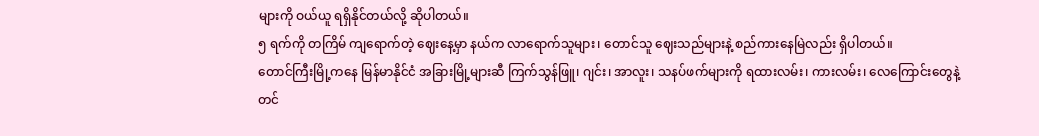များကို ဝယ်ယူ ရရှိနိုင်တယ်လို့ ဆိုပါတယ်။
၅ ရက်ကို တကြိမ် ကျရောက်တဲ့ ဈေးနေ့မှာ နယ်က လာရောက်သူများ၊ တောင်သူ ဈေးသည်များနဲ့ စည်ကားနေမြဲလည်း ရှိပါတယ်။
တောင်ကြီးမြို့ကနေ မြန်မာနိုင်ငံ အခြားမြို့များဆီ ကြက်သွန်ဖြူ၊ ဂျင်း၊ အာလူး၊ သနပ်ဖက်များကို ရထားလမ်း၊ ကားလမ်း၊ လေကြောင်းတွေနဲ့ တင်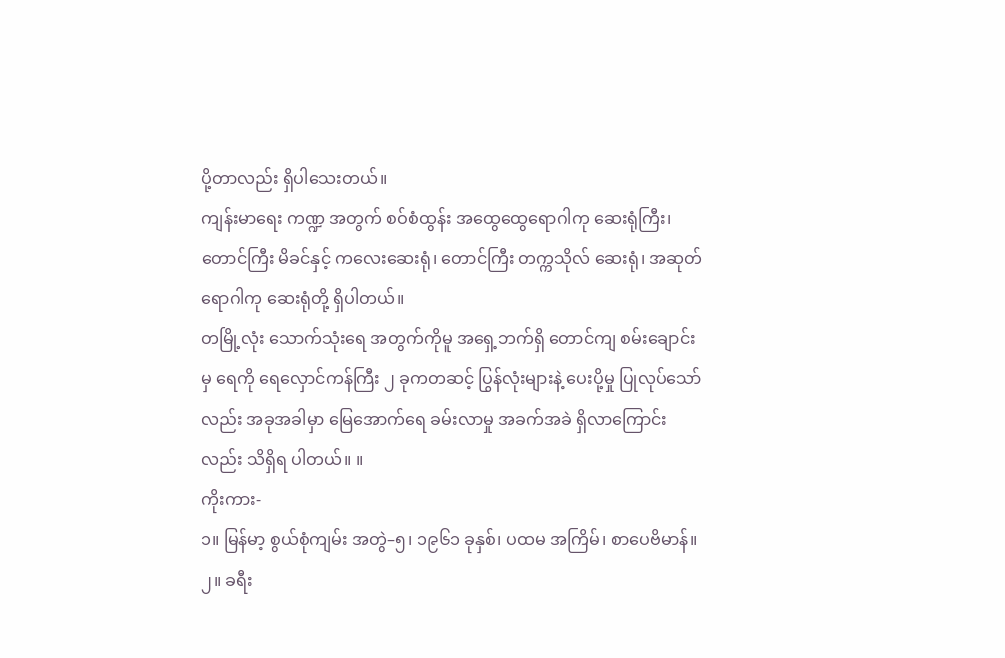ပို့တာလည်း ရှိပါသေးတယ်။
ကျန်းမာရေး ကဏ္ဍ အတွက် စဝ်စံထွန်း အထွေထွေရောဂါကု ဆေးရုံကြီး၊ တောင်ကြီး မိခင်နှင့် ကလေးဆေးရုံ၊ တောင်ကြီး တက္ကသိုလ် ဆေးရုံ၊ အဆုတ် ရောဂါကု ဆေးရုံတို့ ရှိပါတယ်။
တမြို့လုံး သောက်သုံးရေ အတွက်ကိုမူ အရှေ့ဘက်ရှိ တောင်ကျ စမ်းချောင်းမှ ရေကို ရေလှောင်ကန်ကြီး ၂ ခုကတဆင့် ပြွန်လုံးများနဲ့ ပေးပို့မှု ပြုလုပ်သော်လည်း အခုအခါမှာ မြေအောက်ရေ ခမ်းလာမှု အခက်အခဲ ရှိလာကြောင်းလည်း သိရှိရ ပါတယ်။ ။
ကိုးကား-
၁။ မြန်မာ့ စွယ်စုံကျမ်း အတွဲ–၅၊ ၁၉၆၁ ခုနှစ်၊ ပထမ အကြိမ်၊ စာပေဗိမာန်။
၂။ ခရီး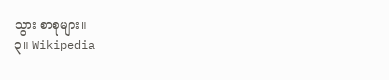သွား စာစုများ။
၃။ Wikipedia